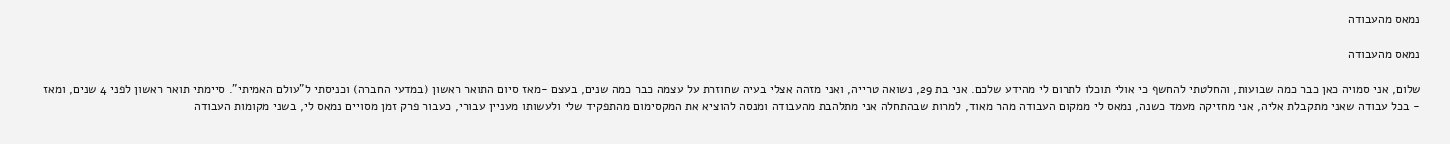נמאס מהעבודה

נמאס מהעבודה

שלום, אני סמויה כאן כבר כמה שבועות, והחלטתי להחשף כי אולי תוכלו לתרום לי מהידע שלכם. אני בת 29, נשואה טרייה, ואני מזהה אצלי בעיה שחוזרת על עצמה כבר כמה שנים, בעצם -מאז סיום התואר ראשון (במדעי החברה) וכניסתי ל"עולם האמיתי". סיימתי תואר ראשון לפני 4 שנים, ומאז - בכל עבודה שאני מתקבלת אליה, אני מחזיקה מעמד כשנה, נמאס לי ממקום העבודה מהר מאוד, למרות שבהתחלה אני מתלהבת מהעבודה ומנסה להוציא את המקסימום מהתפקיד שלי ולעשותו מעניין עבורי, כעבור פרק זמן מסויים נמאס לי, בשני מקומות העבודה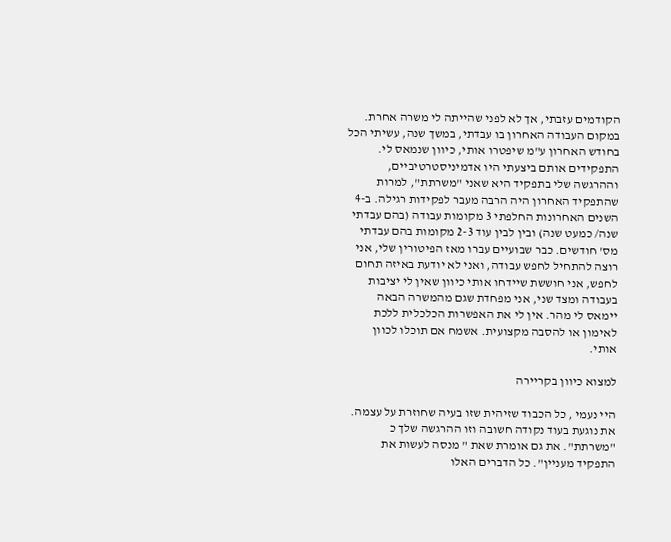הקודמים עזבתי, אך לא לפני שהייתה לי משרה אחרת. במקום העבודה האחרון בו עבדתי, במשך שנה, עשיתי הכל בחודש האחרון ע"מ שיפטרו אותי, כיוון שנמאס לי. התפקידים אותם ביצעתי היו אדמיניסטרטיביים, וההרגשה שלי בתפקיד היא שאני "משרתת", למרות שהתפקיד האחרון היה הרבה מעבר לפקידות רגילה. ב-4 השנים האחרונות החלפתי 3 מקומות עבודה (בהם עבדתי שנה/ כמעט שנה) ובין לבין עוד 2-3 מקומות בהם עבדתי מס' חודשים. כבר שבועיים עברו מאז הפיטורין שלי, אני רוצה להתחיל לחפש עבודה, ואני לא יודעת באיזה תחום לחפש, אני חוששת שיידחו אותי כיוון שאין לי יציבות בעבודה ומצד שני, אני מפחדת שגם מהמשרה הבאה יימאס לי מהר. אין לי את האפשרות הכלכלית ללכת לאימון או להסבה מקצועית. אשמח אם תוכלו לכוון אותי.

למצוא כיוון בקריירה

היי נעמי , כל הכבוד שזיהית שזו בעיה שחוזרת על עצמה. את נוגעת בעוד נקודה חשובה וזו ההרגשה שלך כ "משרתת". את גם אומרת שאת " מנסה לעשות את התפקיד מעניין". כל הדברים האלו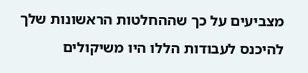מצביעים על כך שההחלטות הראשונות שלך להיכנס לעבודות הללו היו משיקולים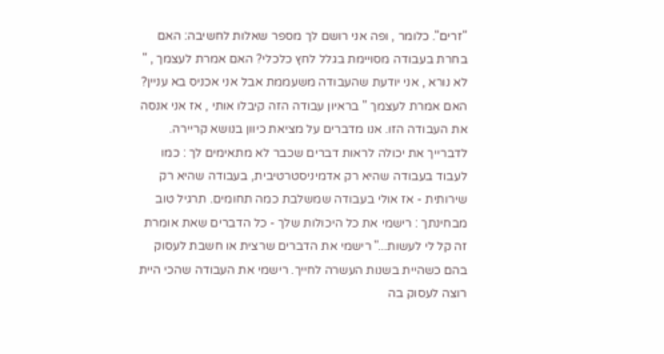"זרים". כלומר , ופה אני רושם לך מספר שאלות לחשיבה: האם בחרת בעבודה מסויימת בגלל לחץ כלכלי? האם אמרת לעצמך , " לא נורא , אני יודעת שהעבודה משעממת אבל אני אכניס בא עניין? האם אמרת לעצמך " בראיון עבודה הזה קיבלו אותי , אז אני אנסה את העבודה הזו. אנו מדברים על מציאת כיוון בנושא קריירה. לדברייך את יכולה לראות דברים שכבר לא מתאימים לך : כמו לעבוד בעבודה שהיא רק אדמיניסטרטיבית, בעבודה שהיא רק שירותית - אז אולי בעבודה שמשלבת כמה תחומים. תרגיל טוב מבחינתך : רישמי את כל היכולות שלך - כל הדברים שאת אומרת זה קל לי לעשות..." רישמי את הדברים שרצית או חשבת לעסוק בהם כשהיית בשנות העשרה לחייך. רישמי את העבודה שהכי היית רוצה לעסוק בה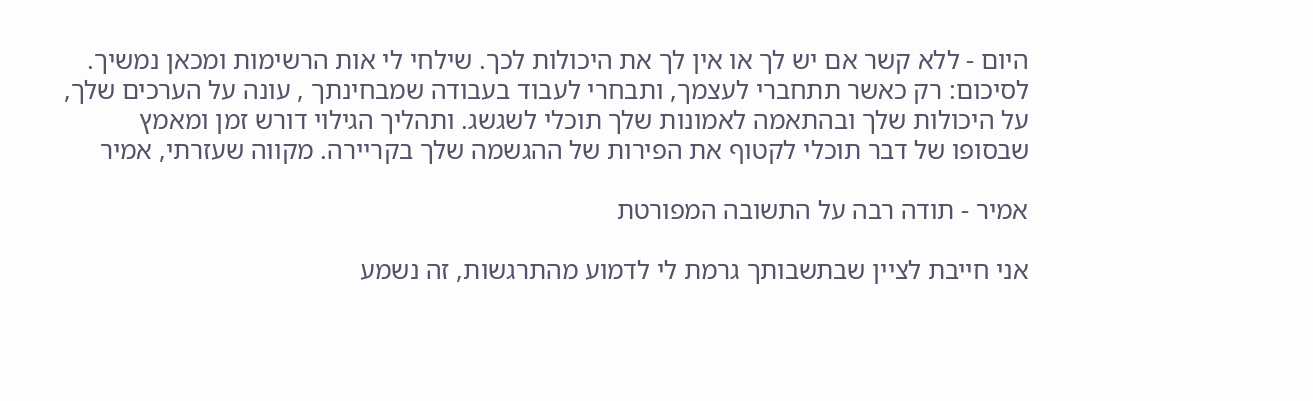היום - ללא קשר אם יש לך או אין לך את היכולות לכך. שילחי לי אות הרשימות ומכאן נמשיך. לסיכום: רק כאשר תתחברי לעצמך, ותבחרי לעבוד בעבודה שמבחינתך , עונה על הערכים שלך, על היכולות שלך ובהתאמה לאמונות שלך תוכלי לשגשג. ותהליך הגילוי דורש זמן ומאמץ שבסופו של דבר תוכלי לקטוף את הפירות של ההגשמה שלך בקריירה. מקווה שעזרתי, אמיר

אמיר - תודה רבה על התשובה המפורטת

אני חייבת לציין שבתשבותך גרמת לי לדמוע מהתרגשות, זה נשמע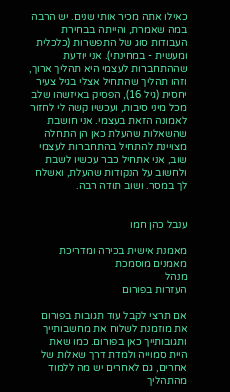כאילו אתה מכיר אותי שנים. יש הרבה במה שאמרת, והייתה בבחירת העבודות סוג של התפשרות (כלכלית ומעשית - במחינתי). אני יודעת שההתחברות לעצמי היא תהליך ארוך, וזהו תהליך שהתחיל אצלי בגיל צעיר יחסית (גיל 16), הפסיק באיזשהו שלב מכל מיני סיבות, ועכשיו קשה לי לחזור לאמונה הזאת בעצמי. אני חושבת שהשאלות שהעלת כאן הן התחלה מצויינת להתחיל בהתחברות לעצמי שוב, אני אתחיל כבר עכשיו לשבת ולחשוב על הנקודות שהעלת, ואשלח לך במסר. ושוב תודה רבה.


ענבל כהן חמו

מאמנת אישית בכירה ומדריכת מאמנים מוסמכת
מנהל
העזרות בפורום

אם תרצי לקבל עוד תגובות בפורום את מוזמנת לשלוח את מחשבותייך ותגובותייך כאן בפורום. כמו שאת היית סמוייה ולמדת דרך שאלות של אחרים, גם לאחרים יש מה ללמוד מהתהליך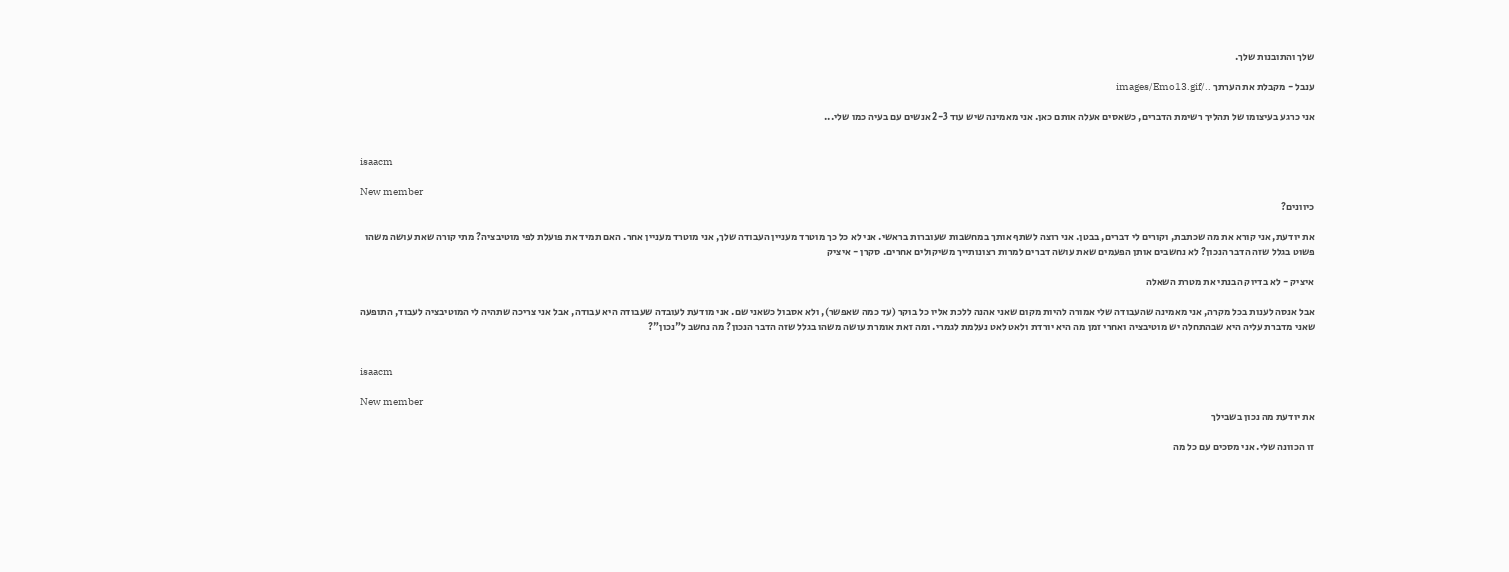שלך והתובנות שלך.

ענבל - מקבלת את הערתך ../images/Emo13.gif

אני כרגע בעיצומו של תהליך רשימת הדברים, כשאסים אעלה אותם כאן. אני מאמינה שיש עוד 2-3 אנשים עם בעיה כמו שלי...


isaacm

New member
כיוונים?

את יודעת, אני קורא את מה שכתבת, וקורים לי דברים, בבטן. אני רוצה לשתף אותך במחשבות שעוברות בראשי. אני לא כל כך מוטרד מעניין העבודה שלך, אני מוטרד מעניין אחר. האם תמיד את פועלת לפי מוטיבציה? מתי קורה שאת עושה משהו פשוט בגלל שזה הדבר הנכון? לא נחשבים אותן הפעמים שאת עושה דברים למרות רצונותייך משיקולים אחרים. סקרן - איציק

איציק - לא בדיוק הבנתי את מטרת השאלה

אבל אנסה לענות בכל מקרה, אני מאמינה שהעבודה שלי אמורה להיות מקום שאני אהנה ללכת אליו כל בוקר (עד כמה שאפשר), ולא אסבול כשאני שם. אני מודעת לעובדה שעבודה היא עבודה, אבל אני צריכה שתהיה לי המוטיבציה לעבוד, התופעה שאני מדברת עליה היא שבהתחלה יש מוטיבציה ואחרי זמן מה היא יורדת ולאט לאט נעלמת לגמרי. ומה זאת אומרת עושה משהו בגלל שזה הדבר הנכון? מה נחשב ל"נכון"?


isaacm

New member
את יודעת מה נכון בשבילך

זו הכוונה שלי. אני מסכים עם כל מה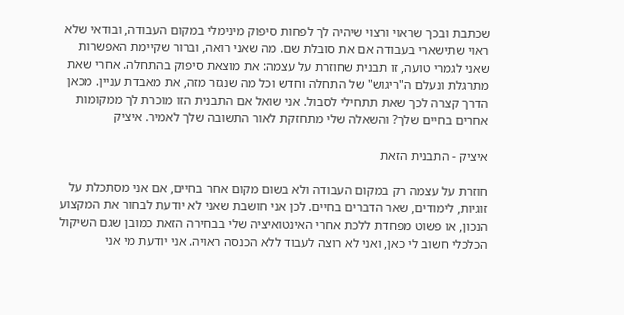שכתבת ובכך שראוי ורצוי שיהיה לך לפחות סיפוק מינימלי במקום העבודה, ובודאי שלא ראוי שתישארי בעבודה אם את סובלת שם. מה שאני רואה, וברור שקיימת האפשרות שאני לגמרי טועה, זו תבנית שחוזרת על עצמה: את מוצאת סיפוק בהתחלה. אחרי שאת מתרגלת ונעלם ה"ריגוש" של התחלה וחדש וכל מה שנגזר מזה, את מאבדת עניין. מכאן הדרך קצרה לכך שאת תתחילי לסבול. אני שואל אם התבנית הזו מוכרת לך ממקומות אחרים בחיים שלך? והשאלה שלי מתחזקת לאור התשובה שלך לאמיר. איציק

איציק - התבנית הזאת

חוזרת על עצמה רק במקום העבודה ולא בשום מקום אחר בחיים, אם אני מסתכלת על זוגיות, לימודים, שאר הדברים בחיים. לכן אני חושבת שאני לא יודעת לבחור את המקצוע הנכון, או פשוט מפחדת ללכת אחרי האינטואיציה שלי בבחירה הזאת כמובן שגם השיקול הכלכלי חשוב לי כאן, ואני לא רוצה לעבוד ללא הכנסה ראויה. אני יודעת מי אני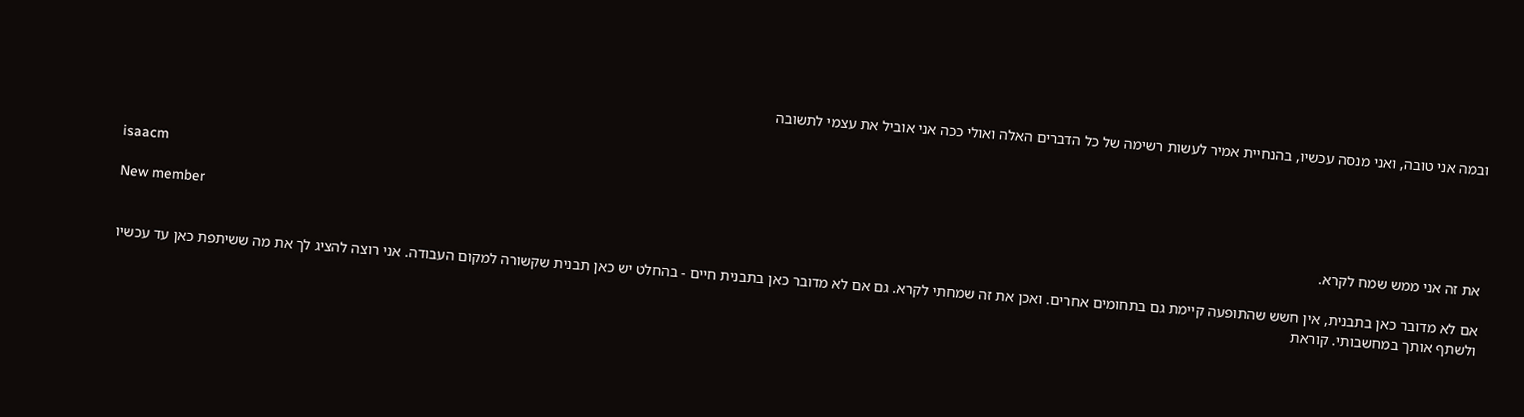ובמה אני טובה, ואני מנסה עכשיו, בהנחיית אמיר לעשות רשימה של כל הדברים האלה ואולי ככה אני אוביל את עצמי לתשובה


isaacm

New member
את זה אני ממש שמח לקרא.

אם לא מדובר כאן בתבנית, אין חשש שהתופעה קיימת גם בתחומים אחרים. ואכן את זה שמחתי לקרא. גם אם לא מדובר כאן בתבנית חיים - בהחלט יש כאן תבנית שקשורה למקום העבודה. אני רוצה להציג לך את מה ששיתפת כאן עד עכשיו ולשתף אותך במחשבותי. קוראת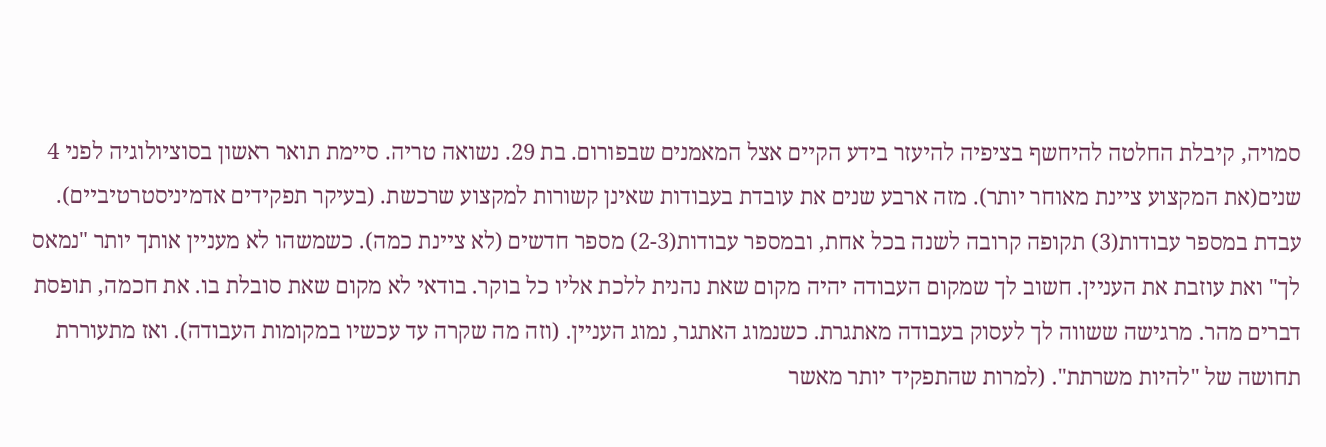סמויה, קיבלת החלטה להיחשף בציפיה להיעזר בידע הקיים אצל המאמנים שבפורום. בת 29. נשואה טריה. סיימת תואר ראשון בסוציולוגיה לפני 4 שנים(את המקצוע ציינת מאוחר יותר). מזה ארבע שנים את עובדת בעבודות שאינן קשורות למקצוע שרכשת. (בעיקר תפקידים אדמיניסטרטיביים). עבדת במספר עבודות(3) תקופה קרובה לשנה בכל אחת, ובמספר עבודות(2-3) מספר חדשים (לא ציינת כמה). כשמשהו לא מעניין אותך יותר "נמאס לך" ואת עוזבת את העניין. חשוב לך שמקום העבודה יהיה מקום שאת נהנית ללכת אליו כל בוקר. בודאי לא מקום שאת סובלת בו. את חכמה, תופסת דברים מהר. מרגישה ששווה לך לעסוק בעבודה מאתגרת. כשנמוג האתגר, נמוג העניין. (וזה מה שקרה עד עכשיו במקומות העבודה). ואז מתעוררת תחושה של "להיות משרתת". (למרות שהתפקיד יותר מאשר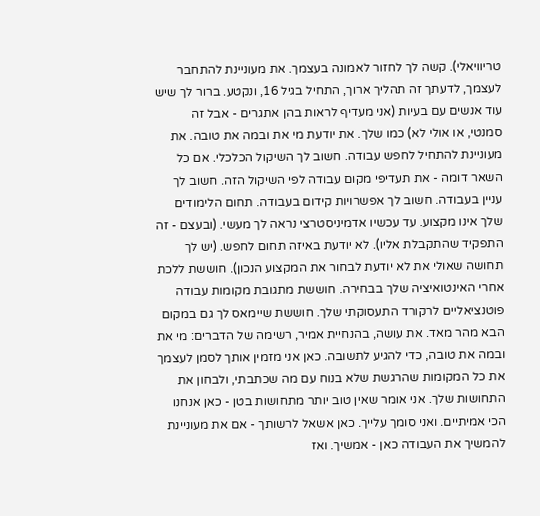טריוויאלי). קשה לך לחזור לאמונה בעצמך. את מעוניינת להתחבר לעצמך, לדעתך זה תהליך ארוך, התחיל בגיל 16, ונקטע. ברור לך שיש עוד אנשים עם בעיות (אני מעדיף לראות בהן אתגרים - אבל זה סמנטי, או אולי לא) כמו שלך. את יודעת מי את ובמה את טובה. את מעוניינת להתחיל לחפש עבודה. חשוב לך השיקול הכלכלי. אם כל השאר דומה - את תעדיפי מקום עבודה לפי השיקול הזה. חשוב לך עניין בעבודה. חשוב לך אפשרויות קידום בעבודה. תחום הלימודים שלך אינו מקצוע. עד עכשיו אדמיניסטרצי נראה לך מעשי. (ובעצם - זה התפקיד שהתקבלת אליו). לא יודעת באיזה תחום לחפש. (יש לך תחושה שאולי את לא יודעת לבחור את המקצוע הנכון). חוששת ללכת אחרי האינטואיציה שלך בבחירה. חוששת מתגובת מקומות עבודה פוטנציאליים לרקורד התעסוקתי שלך. חוששת שיימאס לך גם במקום הבא מהר מאד. את עושה, בהנחיית אמיר, רשימה של הדברים: מי את ובמה את טובה, כדי להגיע לתשובה. כאן אני מזמין אותך לסמן לעצמך את כל המקומות שהרגשת שלא בנוח עם מה שכתבתי, ולבחון את התחושות שלך. אני אומר שאין טוב יותר מתחושות בטן - כאן אנחנו הכי אמיתיים. ואני סומך עלייך. כאן אשאל לרשותך - אם את מעוניינת להמשיך את העבודה כאן - אמשיך. ואז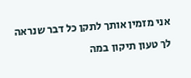אני מזמין אותך לתקן כל דבר שנראה לך טעון תיקון במה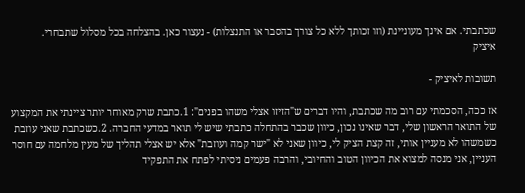שכתבתי. אם אינך מעוניינת (וזו זכותך ללא כל צורך בהסבר או התנצלות) - נעצור כאן. בהצלחה בכל מסלול שתבחרי.
איציק

תשובות לאיציק -

אז ככה, הסכמתי עם רוב מה שכתבת, והיו דברים ש"הזיזו אצלי משהו בפנים": 1.כתבת שרק מאוחר יותר ציינתי את המקצוע של התואר הראשון שלי, דבר שאינו נכון, כיוון שכבר בהתחלה כתבתי שיש לי תואר במדעי החברה. 2.כשכתבת שאני עוזבת כשמשהו לא מעניין אותי, זה קצת הציק לי, כיוון שאני לא "ישר קמה ועוזבת" אלא יש אצלי תהליך של מעין מלחמה עם חוסר העניין, אני מנסה למצוא את הכיוון הטוב והחיובי, והרבה פעמים ניסיתי לפתח את התפקיד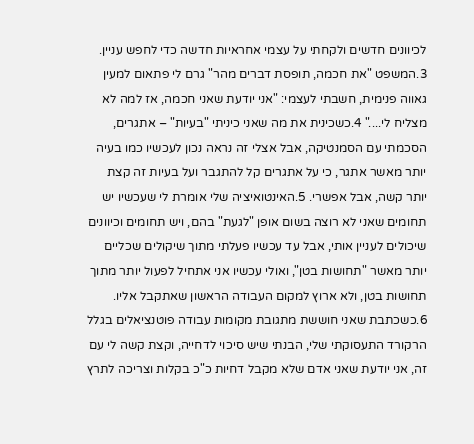לכיוונים חדשים ולקחתי על עצמי אחראיות חדשה כדי לחפש עניין. 3.המשפט "את חכמה, תופסת דברים מהר" גרם לי פתאום למעין גאווה פנימית, חשבתי לעצמי: "אני יודעת שאני חכמה, אז למה לא מצליח לי...." 4.כשכינית את מה שאני כיניתי "בעיות" – אתגרים, הסכמתי עם הסמנטיקה, אבל אצלי זה נראה נכון לעכשיו כמו בעיה יותר מאשר אתגר, כי על אתגרים קל להתגבר ועל בעיות זה קצת יותר קשה, אבל אפשרי. 5.האינטואיציה שלי אומרת לי שעכשיו יש תחומים שאני לא רוצה בשום אופן "לגעת" בהם, ויש תחומים וכיוונים שיכולים לעניין אותי, אבל עד עכשיו פעלתי מתוך שיקולים שכליים יותר מאשר "תחושות בטן", ואולי עכשיו אני אתחיל לפעול יותר מתוך תחושות בטן, ולא ארוץ למקום העבודה הראשון שאתקבל אליו. 6.כשכתבת שאני חוששת מתגובת מקומות עבודה פוטנציאלים בגלל הרקורד התעסוקתי שלי, הבנתי שיש סיכוי לדחייה, וקצת קשה לי עם זה, אני יודעת שאני אדם שלא מקבל דחיות כ"כ בקלות וצריכה לתרץ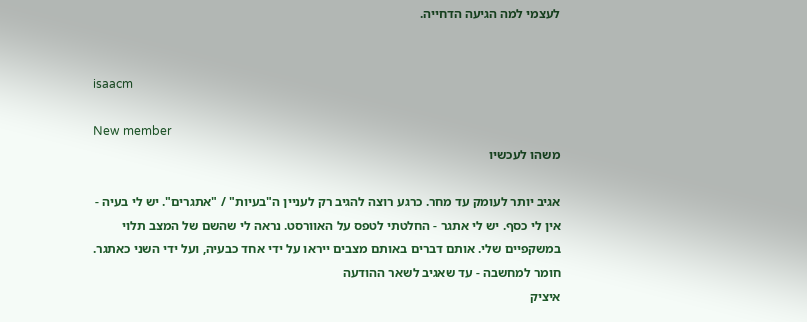לעצמי למה הגיעה הדחייה.


isaacm

New member
משהו לעכשיו

אגיב יותר לעומק עד מחר. כרגע רוצה להגיב רק לעניין ה"בעיות" / "אתגרים". יש לי בעיה - אין לי כסף. יש לי אתגר - החלטתי לטפס על האוורסט. נראה לי שהשם של המצב תלוי במשקפיים שלי. אותם דברים באותם מצבים ייראו על ידי אחד כבעיה, ועל ידי השני כאתגר. חומר למחשבה - עד שאגיב לשאר ההודעה
איציק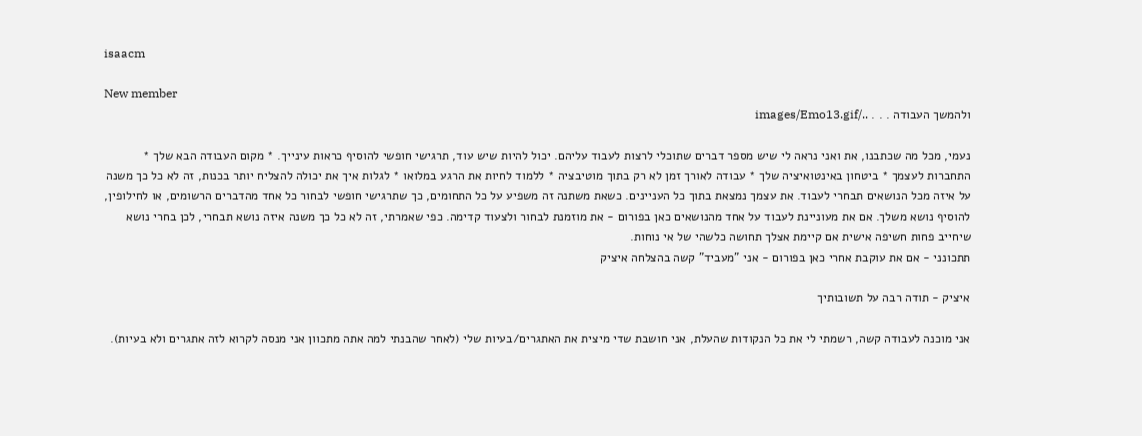isaacm

New member
ולהמשך העבודה . . . ../images/Emo13.gif

נעמי, מכל מה שכתבנו, את ואני נראה לי שיש מספר דברים שתוכלי לרצות לעבוד עליהם. יכול להיות שיש עוד, תרגישי חופשי להוסיף כראות עינייך. * מקום העבודה הבא שלך * התחברות לעצמך * ביטחון באינטואיציה שלך * עבודה לאורך זמן לא רק בתוך מוטיבציה * ללמוד לחיות את הרגע במלואו * לגלות איך את יכולה להצליח יותר בכנות, זה לא כל כך משנה על איזה מכל הנושאים תבחרי לעבוד. את עצמך נמצאת בתוך כל העניינים. כשאת משתנה זה משפיע על כל התחומים, כך שתרגישי חופשי לבחור כל אחד מהדברים הרשומים, או לחילופין, להוסיף נושא משלך. אם את מעוניינת לעבוד על אחד מהנושאים כאן בפורום - את מוזמנת לבחור ולצעוד קדימה. כפי שאמרתי, זה לא כל כך משנה איזה נושא תבחרי, לכן בחרי נושא שיחייב פחות חשיפה אישית אם קיימת אצלך תחושה כלשהי של אי נוחות.
תתכונני - אם את עוקבת אחרי כאן בפורום - אני "מעביד" קשה בהצלחה איציק

איציק - תודה רבה על תשובותיך

אני מוכנה לעבודה קשה, רשמתי לי את כל הנקודות שהעלת, אני חושבת שדי מיצית את האתגרים/בעיות שלי (לאחר שהבנתי למה אתה מתכוון אני מנסה לקרוא לזה אתגרים ולא בעיות).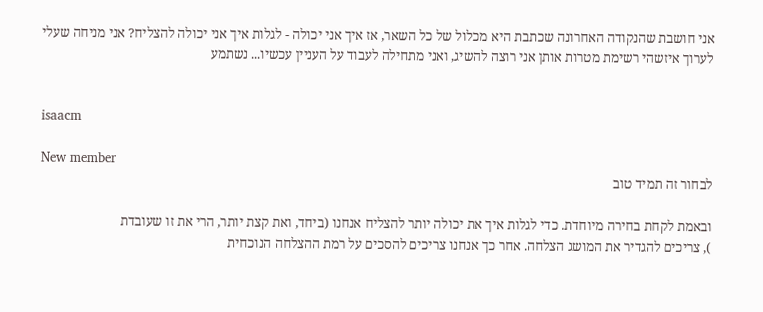אני חושבת שהנקודה האחרונה שכתבת היא מכלול של כל השאר, אז איך אני יכולה - לגלות איך אני יכולה להצליח? אני מניחה שעלי לערוך איזשהי רשימת מטרות אותן אני רוצה להשיג, ואני מתחילה לעבוד על העניין עכשיו... נשתמע


isaacm

New member
לבחור זה תמיד טוב

ובאמת לקחת בחירה מיוחדת. כדי לגלות איך את יכולה יותר להצליח אנחנו (ביחד, ואת קצת יותר, הרי את זו שעובדת
), צריכים להגדיר את המושג הצלחה. אחר כך אנחנו צריכים להסכים על רמת ההצלחה הנוכחית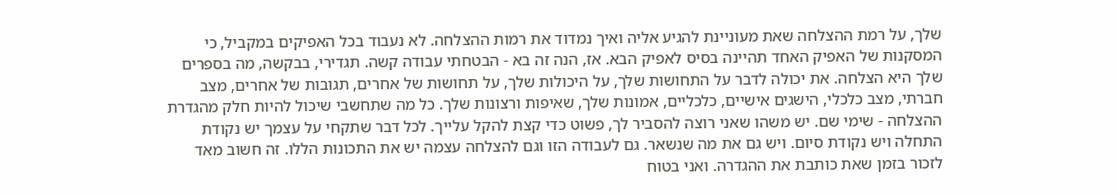שלך, על רמת ההצלחה שאת מעוניינת להגיע אליה ואיך נמדוד את רמות ההצלחה. לא נעבוד בכל האפיקים במקביל, כי המסקנות של האפיק האחד תהיינה בסיס לאפיק הבא. אז, הנה זה בא - הבטחתי עבודה קשה. תגדירי, בבקשה, מה בספרים שלך היא הצלחה. את יכולה לדבר על התחושות שלך, על היכולות שלך, על תחושות של אחרים, תגובות של אחרים, מצב חברתי, מצב כלכלי, הישגים אישיים, כלכליים, אמונות שלך, שאיפות ורצונות שלך. כל מה שתחשבי שיכול להיות חלק מהגדרת ההצלחה - שימי שם. יש משהו שאני רוצה להסביר לך, פשוט כדי קצת להקל עלייך. לכל דבר שתקחי על עצמך יש נקודת התחלה ויש נקודת סיום. ויש גם את מה שנשאר. גם לעבודה הזו וגם להצלחה עצמה יש את התכונות הללו. זה חשוב מאד לזכור בזמן שאת כותבת את ההגדרה. ואני בטוח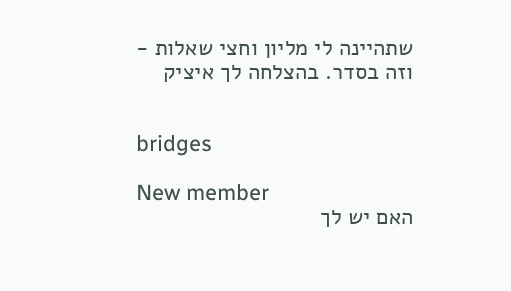שתהיינה לי מליון וחצי שאלות - וזה בסדר. בהצלחה לך איציק


bridges

New member
האם יש לך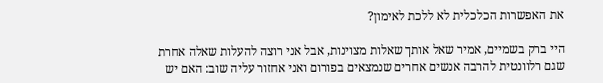את האפשרות הכלכלית לא ללכת לאימון?

היי ברק בשמיים, אמיר שאל אותך שאלות מצוינות, אבל אני רוצה להעלות שאלה אחרת שגם רלוונטית להרבה אנשים אחרים שנמצאים בפורום ואני אחזור עליה שוב: האם יש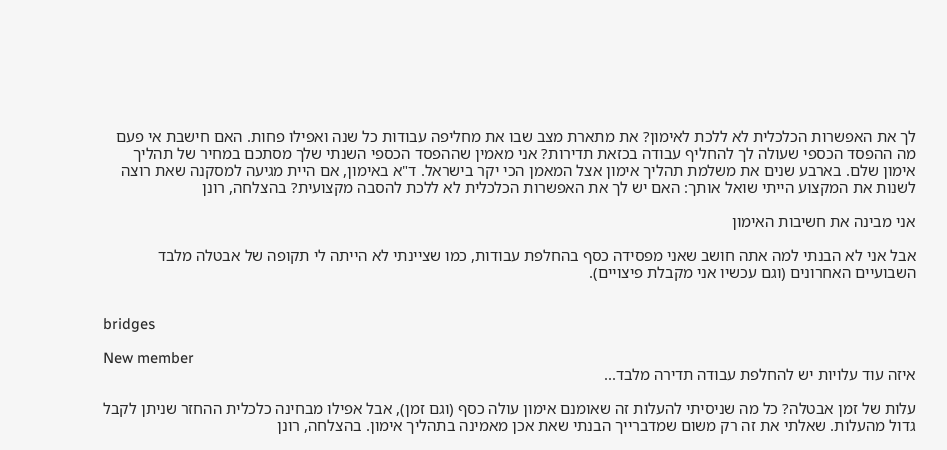לך את האפשרות הכלכלית לא ללכת לאימון? את מתארת מצב שבו את מחליפה עבודות כל שנה ואפילו פחות. האם חישבת אי פעם מה ההפסד הכספי שעולה לך להחליף עבודה בכזאת תדירות? אני מאמין שההפסד הכספי השנתי שלך מסתכם במחיר של תהליך אימון שלם. בארבע שנים את משלמת תהליך אימון אצל המאמן הכי יקר בישראל. ד"א באימון, אם היית מגיעה למסקנה שאת רוצה לשנות את המקצוע הייתי שואל אותך: האם יש לך את האפשרות הכלכלית לא ללכת להסבה מקצועית? בהצלחה, רונן

אני מבינה את חשיבות האימון

אבל אני לא הבנתי למה אתה חושב שאני מפסידה כסף בהחלפת עבודות, כמו שציינתי לא הייתה לי תקופה של אבטלה מלבד השבועיים האחרונים (וגם עכשיו אני מקבלת פיצויים).


bridges

New member
איזה עוד עלויות יש להחלפת עבודה תדירה מלבד...

עלות של זמן אבטלה? כל מה שניסיתי להעלות זה שאומנם אימון עולה כסף (וגם זמן), אבל אפילו מבחינה כלכלית ההחזר שניתן לקבל גדול מהעלות. שאלתי את זה רק משום שמדברייך הבנתי שאת אכן מאמינה בתהליך אימון. בהצלחה, רונן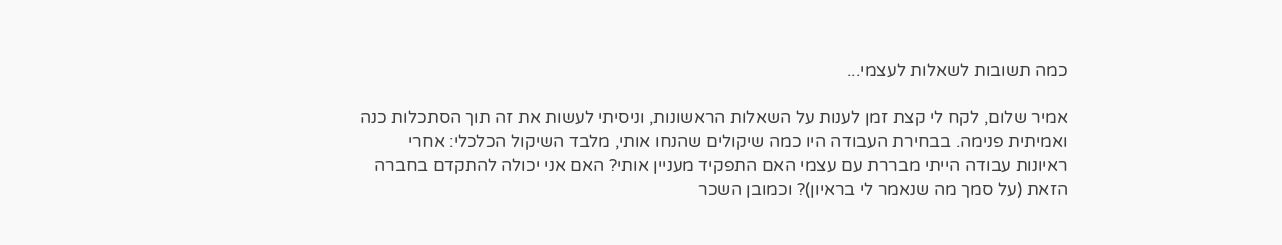כמה תשובות לשאלות לעצמי...

אמיר שלום, לקח לי קצת זמן לענות על השאלות הראשונות, וניסיתי לעשות את זה תוך הסתכלות כנה ואמיתית פנימה. בבחירת העבודה היו כמה שיקולים שהנחו אותי, מלבד השיקול הכלכלי: אחרי ראיונות עבודה הייתי מבררת עם עצמי האם התפקיד מעניין אותי? האם אני יכולה להתקדם בחברה הזאת (על סמך מה שנאמר לי בראיון)? וכמובן השכר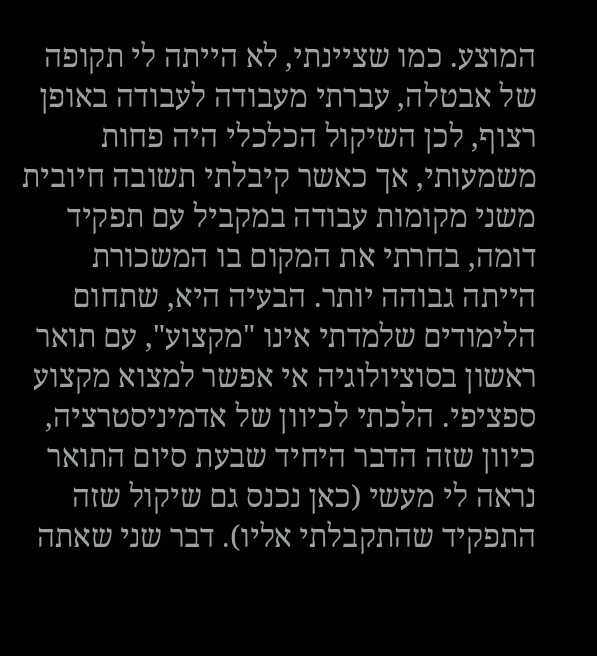המוצע. כמו שציינתי, לא הייתה לי תקופה של אבטלה, עברתי מעבודה לעבודה באופן רצוף, לכן השיקול הכלכלי היה פחות משמעותי, אך כאשר קיבלתי תשובה חיובית משני מקומות עבודה במקביל עם תפקיד דומה, בחרתי את המקום בו המשכורת הייתה גבוהה יותר. הבעיה היא, שתחום הלימודים שלמדתי אינו "מקצוע", עם תואר ראשון בסוציולוגיה אי אפשר למצוא מקצוע ספציפי. הלכתי לכיוון של אדמיניסטרציה, כיוון שזה הדבר היחיד שבעת סיום התואר נראה לי מעשי (כאן נכנס גם שיקול שזה התפקיד שהתקבלתי אליו). דבר שני שאתה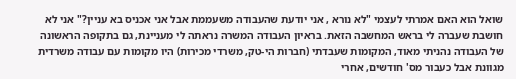שואל הוא האם אמרתי לעצמי "לא נורא , אני יודעת שהעבודה משעממת אבל אני אכניס בא עניין?" אני לא חושבת שעברה לי בראש המחשבה הזאת. בראיון העבודה המשרה נראתה לי מעניינת, גם בתקופה הראשונה של העבודה נהניתי מאוד, המקומות שעבדתי (חברות הי-טק, משרדי מכירות) היו מקומות עם עבודה משרדית מגוונת אבל כעבור מס' חודשים, אחרי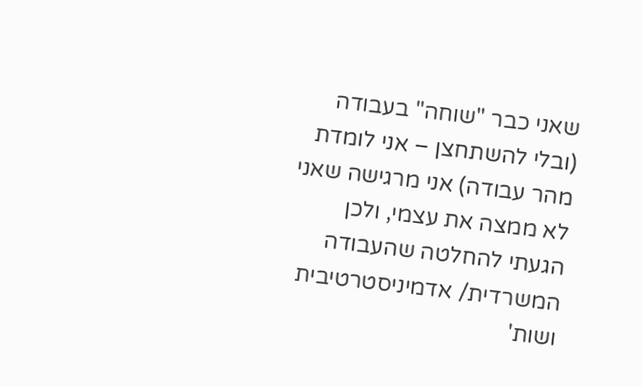שאני כבר "שוחה" בעבודה (ובלי להשתחצן – אני לומדת מהר עבודה) אני מרגישה שאני לא ממצה את עצמי, ולכן הגעתי להחלטה שהעבודה המשרדית/ אדמיניסטרטיבית ושות'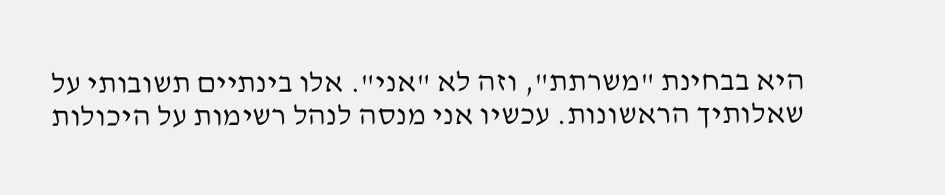היא בבחינת "משרתת", וזה לא "אני". אלו בינתיים תשובותי על שאלותיך הראשונות. עכשיו אני מנסה לנהל רשימות על היכולות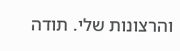והרצונות שלי. תודה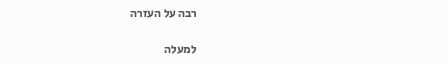רבה על העזרה

למעלה